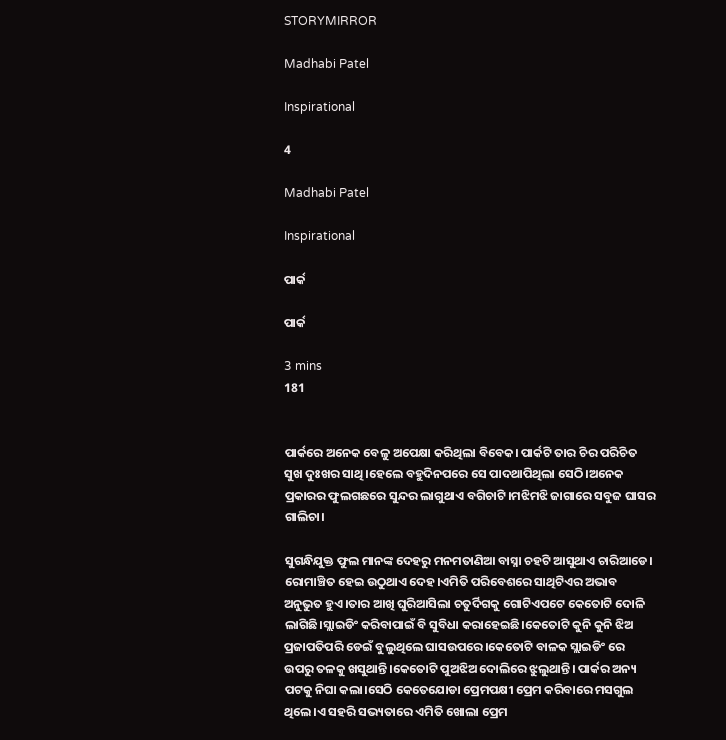STORYMIRROR

Madhabi Patel

Inspirational

4

Madhabi Patel

Inspirational

ପାର୍କ

ପାର୍କ

3 mins
181


ପାର୍କରେ ଅନେକ ବେଳୁ ଅପେକ୍ଷା କରିଥିଲା ବିବେକ। ପାର୍କଟି ତାର ଚିର ପରିଚିତ ସୁଖ ଦୁଃଖର ସାଥି।ହେଲେ ବହୁଦିନପରେ ସେ ପାଦଥାପିଥିଲା ସେଠି।ଅନେକ ପ୍ରକାରର ଫୁଲଗଛରେ ସୁନ୍ଦର ଲାଗୁଥାଏ ବଗିଚାଟି।ମଝିମଝି ଜାଗାରେ ସବୁଜ ଘାସର ଗାଲିଚା।

ସୁଗନ୍ଧିଯୁକ୍ତ ଫୁଲ ମାନଙ୍କ ଦେହରୁ ମନମତାଣିଆ ବାସ୍ନା ଚହଟି ଆସୁଥାଏ ଚାରିଆଡେ। ରୋମାଞ୍ଚିତ ହେଇ ଉଠୁଥାଏ ଦେହ।ଏମିତି ପରିବେଶରେ ସାଥିଟିଏର ଅଭାବ ଅନୁଭୁତ ହୁଏ।ତାର ଆଖି ଘୁରିଆସିଲା ଚତୁର୍ଦିଗକୁ ଗୋଟିଏପଟେ କେତୋଟି ଦୋଳି ଲାଗିଛି।ସ୍ଲାଇଡିଂ କରିବାପାଇଁ ବି ସୁବିଧା କରାହେଇଛି।କେତୋଟି କୁନି କୁନି ଝିଅ ପ୍ରଜାପତିପରି ଡେଇଁ ବୁଲୁଥିଲେ ଘାସଉପରେ।କେତୋଟି ବାଳକ ସ୍ଲାଇଡିଂ ରେ ଉପରୁ ତଳକୁ ଖସୁଥାନ୍ତି।କେତୋଟି ପୁଅଝିଅ ଦୋଲିରେ ଝୁଲୁଥାନ୍ତି। ପାର୍କର ଅନ୍ୟ ପଟକୁ ନିଘା କଲା।ସେଠି କେତେଯୋଡା ପ୍ରେମପକ୍ଷୀ ପ୍ରେମ କରିବାରେ ମସଗୁଲ ଥିଲେ।ଏ ସହରି ସଭ୍ୟତାରେ ଏମିତି ଖୋଲା ପ୍ରେମ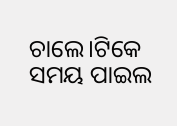ଚାଲେ।ଟିକେ ସମୟ ପାଇଲ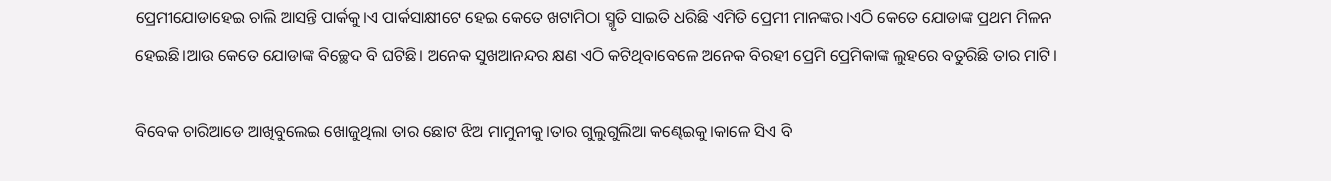ପ୍ରେମୀଯୋଡାହେଇ ଚାଲି ଆସନ୍ତି ପାର୍କକୁ।ଏ ପାର୍କସାକ୍ଷୀଟେ ହେଇ କେତେ ଖଟାମିଠା ସ୍ମୃତି ସାଇତି ଧରିଛି ଏମିତି ପ୍ରେମୀ ମାନଙ୍କର।ଏଠି କେତେ ଯୋଡାଙ୍କ ପ୍ରଥମ ମିଳନ ହେଇଛି।ଆଉ କେତେ ଯୋଡାଙ୍କ ବିଚ୍ଛେଦ ବି ଘଟିଛି। ଅନେକ ସୁଖଆନନ୍ଦର କ୍ଷଣ ଏଠି କଟିଥିବାବେଳେ ଅନେକ ବିରହୀ ପ୍ରେମି ପ୍ରେମିକାଙ୍କ ଲୁହରେ ବତୁରିଛି ତାର ମାଟି।

ବିବେକ ଚାରିଆଡେ ଆଖିବୁଲେଇ ଖୋଜୁଥିଲା ତାର ଛୋଟ ଝିଅ ମାମୁନୀକୁ।ତାର ଗୁଲୁଗୁଲିଆ କଣ୍ଢେଇକୁ।କାଳେ ସିଏ ବି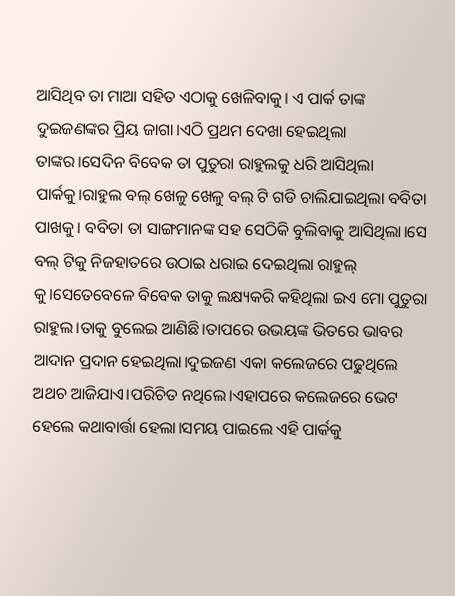ଆସିଥିବ ତା ମାଆ ସହିତ ଏଠାକୁ ଖେଳିବାକୁ। ଏ ପାର୍କ ତାଙ୍କ ଦୁଇଜଣଙ୍କର ପ୍ରିୟ ଜାଗା।ଏଠି ପ୍ରଥମ ଦେଖା ହେଇଥିଲା ତାଙ୍କର।ସେଦିନ ବିବେକ ତା ପୁତୁରା ରାହୁଲକୁ ଧରି ଆସିଥିଲା ପାର୍କକୁ।ରାହୁଲ ବଲ୍ ଖେଳୁ ଖେଳୁ ବଲ୍ ଟି ଗଡି ଚାଲିଯାଇଥିଲା ବବିତା ପାଖକୁ। ବବିତା ତା ସାଙ୍ଗମାନଙ୍କ ସହ ସେଠିକି ବୁଲିବାକୁ ଆସିଥିଲା।ସେ ବଲ୍ ଟିକୁ ନିଜହାତରେ ଉଠାଇ ଧରାଇ ଦେଇଥିଲା ରାହୁଲ୍ କୁ।ସେତେବେଳେ ବିବେକ ତାକୁ ଲକ୍ଷ୍ୟକରି କହିଥିଲା ଇଏ ମୋ ପୁତୁରା ରାହୁଲ।ତାକୁ ବୁଲେଇ ଆଣିଛି।ତାପରେ ଉଭୟଙ୍କ ଭିତରେ ଭାବର ଆଦାନ ପ୍ରଦାନ ହେଇଥିଲା।ଦୁଇଜଣ ଏକା କଲେଜରେ ପଢୁଥିଲେ ଅଥଚ ଆଜିଯାଏ।ପରିଚିତ ନଥିଲେ।ଏହାପରେ କଲେଜରେ ଭେଟ ହେଲେ କଥାବାର୍ତ୍ତା ହେଲା।ସମୟ ପାଇଲେ ଏହି ପାର୍କକୁ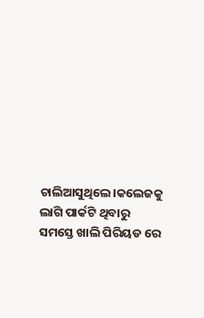ଚାଲିଆସୁଥିଲେ।କଲେଜକୁ ଲାଗି ପାର୍କଟି ଥିବାରୁ ସମସ୍ତେ ଖାଲି ପିରିୟଡ ରେ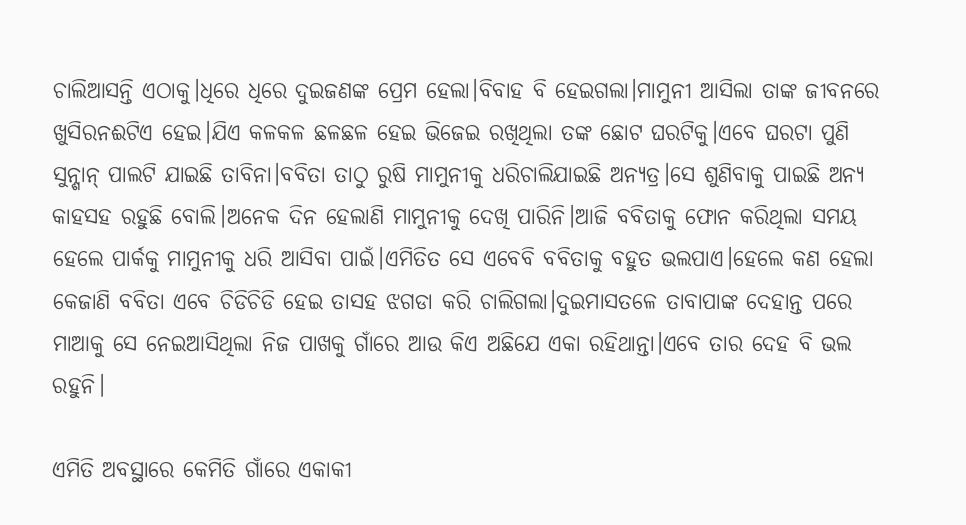ଚାଲିଆସନ୍ତି ଏଠାକୁ।ଧିରେ ଧିରେ ଦୁଇଜଣଙ୍କ ପ୍ରେମ ହେଲା।ବିବାହ ବି ହେଇଗଲା।ମାମୁନୀ ଆସିଲା ତାଙ୍କ ଜୀବନରେ ଖୁସିରନଈଟିଏ ହେଇ।ଯିଏ କଳକଳ ଛଳଛଳ ହେଇ ଭିଜେଇ ରଖିଥିଲା ତଙ୍କ ଛୋଟ ଘରଟିକୁ।ଏବେ ଘରଟା ପୁଣି ସୁନ୍ଶାନ୍ ପାଲଟି ଯାଇଛି ତାବିନା।ବବିତା ତାଠୁ ରୁଷି ମାମୁନୀକୁ ଧରିଚାଲିଯାଇଛି ଅନ୍ୟତ୍ର।ସେ ଶୁଣିବାକୁ ପାଇଛି ଅନ୍ୟ କାହସହ ରହୁଛି ବୋଲି।ଅନେକ ଦିନ ହେଲାଣି ମାମୁନୀକୁ ଦେଖି ପାରିନି।ଆଜି ବବିତାକୁ ଫୋନ କରିଥିଲା ସମୟ ହେଲେ ପାର୍କକୁ ମାମୁନୀକୁ ଧରି ଆସିବା ପାଇଁ।ଏମିତିତ ସେ ଏବେବି ବବିତାକୁ ବହୁତ ଭଲପାଏ।ହେଲେ କଣ ହେଲା କେଜାଣି ବବିତା ଏବେ ଚିଡିଚିଡି ହେଇ ତାସହ ଝଗଡା କରି ଚାଲିଗଲା।ଦୁଇମାସତଳେ ତାବାପାଙ୍କ ଦେହାନ୍ତ ପରେ ମାଆକୁ ସେ ନେଇଆସିଥିଲା ନିଜ ପାଖକୁ ଗାଁରେ ଆଉ କିଏ ଅଛିଯେ ଏକା ରହିଥାନ୍ତା।ଏବେ ତାର ଦେହ ବି ଭଲ ରହୁନି।

ଏମିତି ଅବସ୍ଥାରେ କେମିତି ଗାଁରେ ଏକାକୀ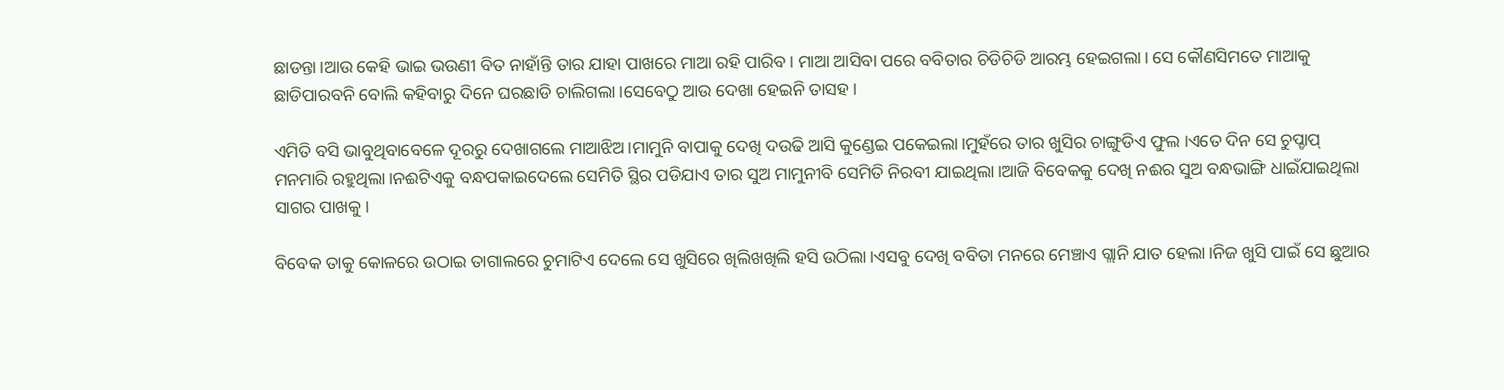ଛାଡନ୍ତା।ଆଉ କେହି ଭାଇ ଭଉଣୀ ବିତ ନାହାଁନ୍ତି ତାର ଯାହା ପାଖରେ ମାଆ ରହି ପାରିବ। ମାଆ ଆସିବା ପରେ ବବିତାର ଚିଡିଚିଡି ଆରମ୍ଭ ହେଇଗଲା। ସେ କୌଣସିମତେ ମାଆକୁ ଛାଡିପାରବନି ବୋଲି କହିବାରୁ ଦିନେ ଘରଛାଡି ଚାଲିଗଲା।ସେବେଠୁ ଆଉ ଦେଖା ହେଇନି ତାସହ।

ଏମିତି ବସି ଭାବୁଥିବାବେଳେ ଦୂରରୁ ଦେଖାଗଲେ ମାଆଝିଅ।ମାମୁନି ବାପାକୁ ଦେଖି ଦଉଢି ଆସି କୁଣ୍ଡେଇ ପକେଇଲା।ମୁହଁରେ ତାର ଖୁସିର ଚାଙ୍ଗୁଡିଏ ଫୁଲ ।ଏତେ ଦିନ ସେ ଚୁପ୍ଚାପ୍ ମନମାରି ରହୁଥିଲା।ନଈଟିଏକୁ ବନ୍ଧପକାଇଦେଲେ ସେମିତି ସ୍ଥିର ପଡିଯାଏ ତାର ସୁଅ ମାମୁନୀବି ସେମିତି ନିରବୀ ଯାଇଥିଲା।ଆଜି ବିବେକକୁ ଦେଖି ନଈର ସୁଅ ବନ୍ଧଭାଙ୍ଗି ଧାଇଁଯାଇଥିଲା ସାଗର ପାଖକୁ।

ବିବେକ ତାକୁ କୋଳରେ ଉଠାଇ ତାଗାଲରେ ଚୁମାଟିଏ ଦେଲେ ସେ ଖୁସିରେ ଖିଲିଖଖିଲି ହସି ଉଠିଲା।ଏସବୁ ଦେଖି ବବିତା ମନରେ ମେଞ୍ଚାଏ ଗ୍ଲାନି ଯାତ ହେଲା।ନିଜ ଖୁସି ପାଇଁ ସେ ଛୁଆର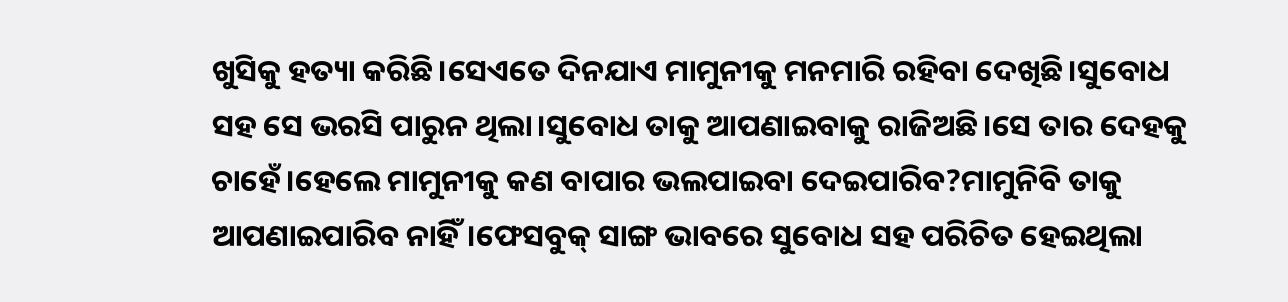ଖୁସିକୁ ହତ୍ୟା କରିଛି।ସେଏତେ ଦିନଯାଏ ମାମୁନୀକୁ ମନମାରି ରହିବା ଦେଖିଛି।ସୁବୋଧ ସହ ସେ ଭରସି ପାରୁନ ଥିଲା।ସୁବୋଧ ତାକୁ ଆପଣାଇବାକୁ ରାଜିଅଛି।ସେ ତାର ଦେହକୁ ଚାହେଁ।ହେଲେ ମାମୁନୀକୁ କଣ ବାପାର ଭଲପାଇବା ଦେଇପାରିବ?ମାମୁନିବି ତାକୁ ଆପଣାଇପାରିବ ନାହିଁ।ଫେସବୁକ୍ ସାଙ୍ଗ ଭାବରେ ସୁବୋଧ ସହ ପରିଚିତ ହେଇଥିଲା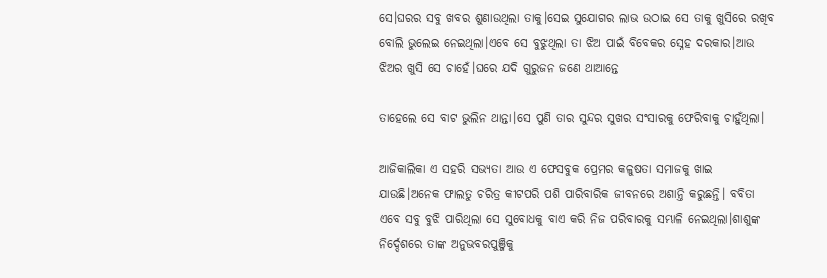ସେ।ଘରର ସବୁ ଖବର ଶୁଣାଉଥିଲା ତାକୁ।ସେଇ ସୁଯୋଗର ଲାଭ ଉଠାଇ ସେ ତାକୁ ଖୁସିରେ ରଖିବ ବୋଲି ଭୁଲେଇ ନେଇଥିଲା।ଏବେ ସେ ବୁଝୁଥିଲା ତା ଝିଅ ପାଇଁ ବିବେକର ସ୍ନେହ ଦରକାର।ଆଉ ଝିଅର ଖୁସି ସେ ଚାହେଁ।ଘରେ ଯଦି ଗୁରୁଜନ ଜଣେ ଥାଆନ୍ତେ

ତାହେଲେ ସେ ବାଟ ଭୁଲିନ ଥାନ୍ତା।ସେ ପୁଣି ତାର ସୁନ୍ଦର ସୁଖର ସଂସାରକୁ ଫେରିବାକୁ ଚାହୁଁଥିଲା।

ଆଜିକାଲିକା ଏ ସହରି ସଭ୍ୟତା ଆଉ ଏ ଫେସବୁକ ପ୍ରେମର କଳୁଷତା ସମାଜକୁ ଖାଇ ଯାଉଛି।ଅନେକ ଫାଲତୁ ଚରିତ୍ର କୀଟପରି ପଶି ପାରିବାରିକ ଜୀବନରେ ଅଶାନ୍ତି କରୁଛନ୍ତି। ବବିତା ଏବେ ସବୁ ବୁଝି ପାରିଥିଲା ସେ ସୁବୋଧକୁ ବାଏ କରି ନିଜ ପରିବାରକୁ ସମ୍ଭାଳି ନେଇଥିଲା।ଶାଶୁଙ୍କ ନିର୍ଦ୍ଦେଶରେ ତାଙ୍କ ଅନୁଭବରପୁଞ୍ଜିକୁ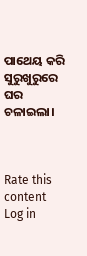ପାଥେୟ କରି ସୁରୁଖୁରୁରେ ଘର ଚଳାଇଲା।



Rate this content
Log in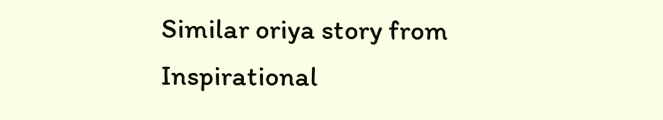Similar oriya story from Inspirational